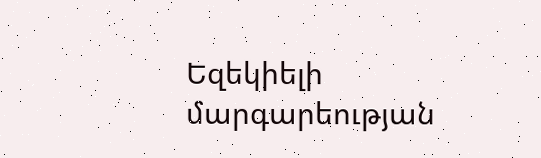Եզեկիելի մարգարեության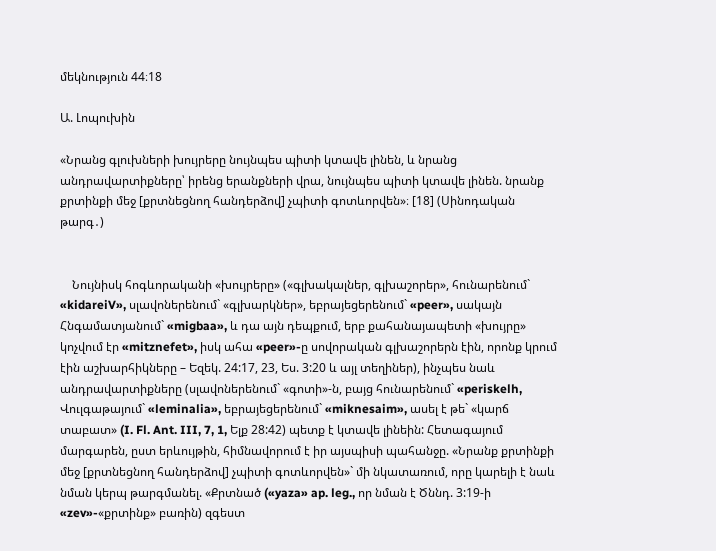մեկնություն 44։18

Ա. Լոպուխին

«Նրանց գլուխների խույրերը նույնպես պիտի կտավե լինեն, և նրանց անդրավարտիքները՝ իրենց երանքների վրա, նույնպես պիտի կտավե լինեն. նրանք քրտինքի մեջ [քրտնեցնող հանդերձով] չպիտի գոտևորվեն»։ [18] (Սինոդական թարգ․)


    Նույնիսկ հոգևորականի «խույրերը» («գլխակալներ, գլխաշորեր», հունարենում` «kidareiV», սլավոներենում` «գլխարկներ», եբրայեցերենում` «peer», սակայն Հնգամատյանում` «migbaa», և դա այն դեպքում, երբ քահանայապետի «խույրը» կոչվում էր «mitznefet», իսկ ահա «peer»-ը սովորական գլխաշորերն էին, որոնք կրում էին աշխարհիկները – Եզեկ. 24:17, 23, Ես. 3:20 և այլ տեղիներ), ինչպես նաև անդրավարտիքները (սլավոներենում` «գոտի»-ն, բայց հունարենում` «periskelh, Վուլգաթայում` «leminalia», եբրայեցերենում` «miknesaim», ասել է թե` «կարճ տաբատ» (I. Fl. Ant. III, 7, 1, Ելք 28:42) պետք է կտավե լինեին: Հետագայում մարգարեն, ըստ երևույթին, հիմնավորում է իր այսպիսի պահանջը. «Նրանք քրտինքի մեջ [քրտնեցնող հանդերձով] չպիտի գոտևորվեն»` մի նկատառում, որը կարելի է նաև նման կերպ թարգմանել. «Քրտնած («yaza» ap. leg., որ նման է Ծննդ. 3:19-ի «zev»-«քրտինք» բառին) զգեստ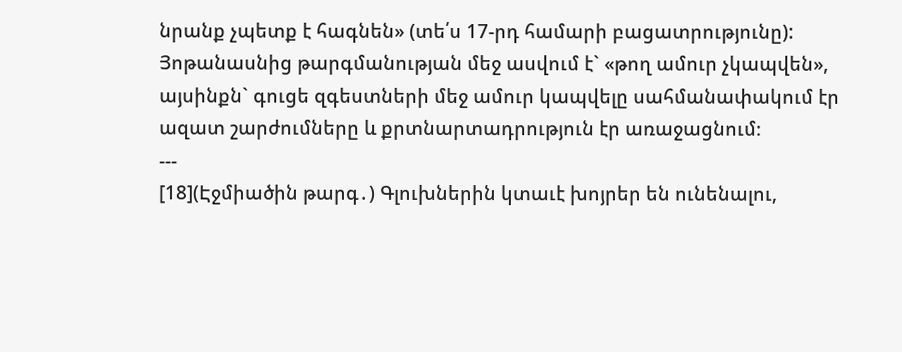նրանք չպետք է հագնեն» (տե՛ս 17-րդ համարի բացատրությունը): Յոթանասնից թարգմանության մեջ ասվում է` «թող ամուր չկապվեն», այսինքն` գուցե զգեստների մեջ ամուր կապվելը սահմանափակում էր ազատ շարժումները և քրտնարտադրություն էր առաջացնում։
---
[18](Էջմիածին թարգ․) Գլուխներին կտաւէ խոյրեր են ունենալու,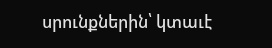սրունքներին՝ կտաւէ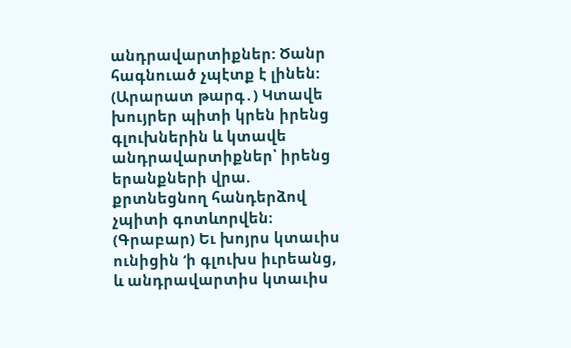անդրավարտիքներ: Ծանր հագնուած չպէտք է լինեն:
(Արարատ թարգ․) Կտավե խույրեր պիտի կրեն իրենց գլուխներին և կտավե անդրավարտիքներ՝ իրենց երանքների վրա. քրտնեցնող հանդերձով չպիտի գոտևորվեն։
(Գրաբար) Եւ խոյրս կտաւիս ունիցին ‘ի գլուխս իւրեանց, և անդրավարտիս կտաւիս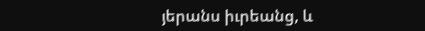յերանս իւրեանց, և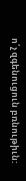ո՛չ զգենուցուն բռնութիւն: